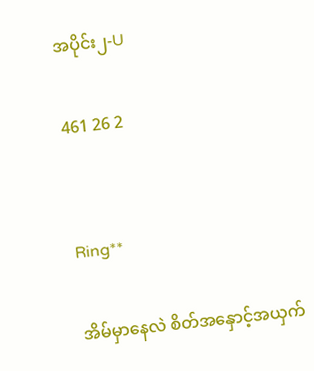အပိုင်း၂-U

461 26 2


Ring**

အိမ်မှာနေလဲ စိတ်အနှောင့်အယှက်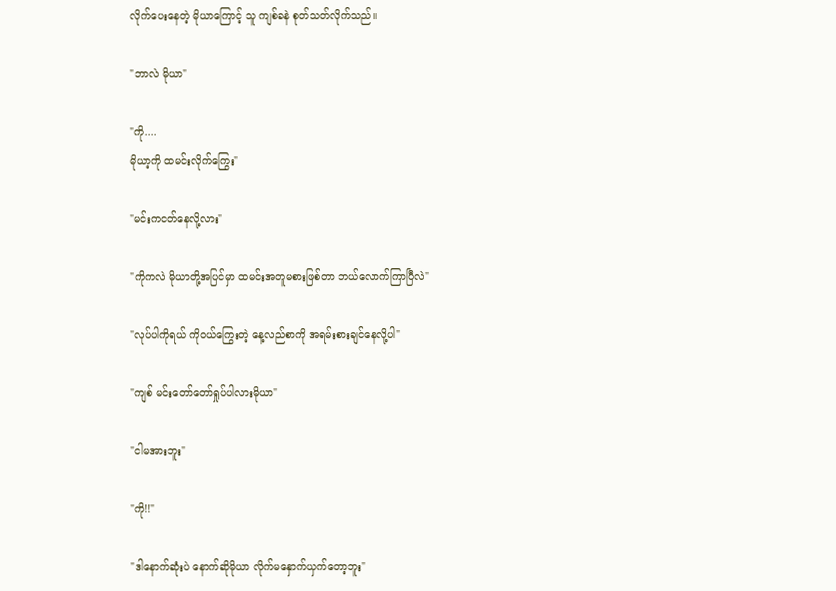လိုက်ပေးနေတဲ့ မိုယာကြောင့် သူ ကျစ်ခနဲ စုတ်သတ်လိုက်သည်။

"ဘာလဲ မိုယာ"

"ကို....
မိုယာ့ကို ထမင်းလိုက်ကြွေး"

"မင်းကငတ်နေလို့လား"

"ကိုကလဲ မိုယာတို့အပြင်မှာ ထမင်းအတူမစားဖြစ်တာ ဘယ်လောက်ကြာပြီလဲ"

"လုပ်ပါကိုရယ် ကိုဝယ်ကြွေးတဲ့ နေ့လည်စာကို အရမ်းစားချင်နေလို့ပါ"

"ကျစ် မင်းတော်တော်ရှုပ်ပါလားမိုယာ"

"ငါမအားဘူး"

"ကို!!"

"ဒါနောက်ဆုံးပဲ နောက်ဆိုမိုယာ လိုက်မနှောက်ယှက်တော့ဘူး"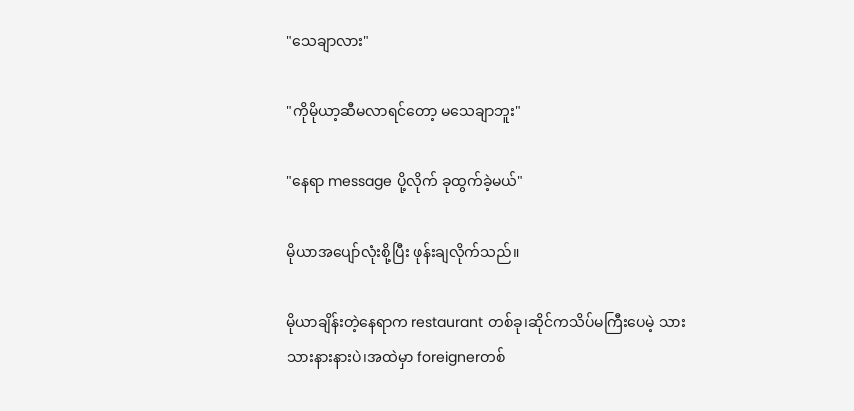"သေချာလား"

"ကိုမိုယာ့ဆီမလာရင်တော့ မသေချာဘူး"

"နေရာ message ပို့လိုက် ခုထွက်ခဲ့မယ်"

မိုယာအပျော်လုံးစို့ပြီး ဖုန်းချလိုက်သည်။

မိုယာချိန်းတဲ့နေရာက restaurant တစ်ခု၊ဆိုင်ကသိပ်မကြီးပေမဲ့ သားသားနားနားပဲ၊အထဲမှာ foreignerတစ်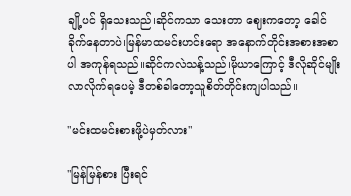ချို့ပင် ရှိသေးသည်၊ဆိုင်ကသာ သေးတာ ဈေးကတော့ ခေါင်ခိုက်နေတာပဲ၊မြန်မာထမင်းဟင်းရော အနောက်တိုင်းအစားအစာပါ အကုန်ရသည်။ဆိုင်ကလဲသန့်သည်၊မိုယာကြောင့် ဒီလိုဆိုင်မျိုးလာလိုက်ရပေမဲ့ ဒီတစ်ခါတော့သူစိတ်တိုင်းကျပါသည်။

"မင်းထမင်းစားဖို့ပဲမှတ်လား"

"မြန်မြန်စား ပြီးရင်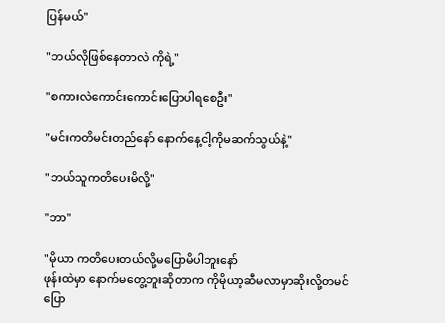ပြန်မယ်"

"ဘယ်လိုဖြစ်နေတာလဲ ကိုရဲ့"

"စကားလဲကောင်းကောင်းပြောပါရစေဦး"

"မင်းကတိမင်းတည်နော် နောက်နေ့ငါ့ကိုမဆက်သွယ်နဲ့"

"ဘယ်သူကတိပေးမိလို့"

"ဘာ"

"မိုယာ ကတိပေးတယ်လို့မပြောမိပါဘူးနော်
ဖုန်းထဲမှာ နောက်မတွေ့ဘူးဆိုတာက ကိုမိုယာ့ဆီမလာမှာဆိုးလို့တမင်ပြော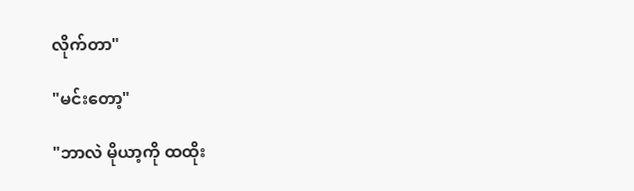လိုက်တာ"

"မင်းတော့"

"ဘာလဲ မိုယာ့ကို ထထိုး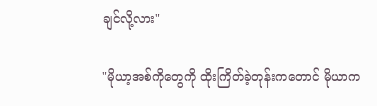ချင်လို့လား"

"မိုယာ့အစ်ကိုတွေကို ထိုးကြိတ်ခဲ့တုန်းကတောင် မိုယာက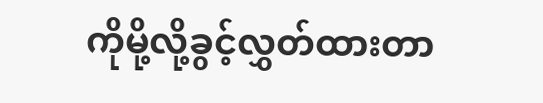ကိုမို့လို့ခွင့်လွှတ်ထားတာ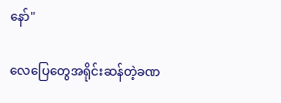နော်"

လေပြေတွေအရိုင်းဆန်တဲ့ခဏ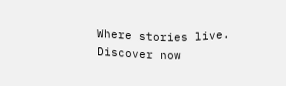Where stories live. Discover now